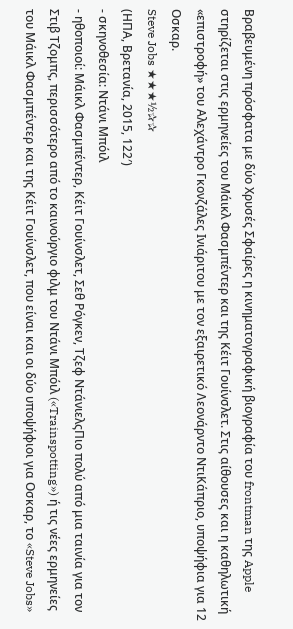Βραβευμένη πρόσφατα με δύο Χρυσές Σφαίρες η κινηματογραφική βιογραφία του frontman της Apple στηρίζεται στις ερμηνείες του Μάικλ Φασμπέντερ και της Κέιτ Γουίνσλετ. Στις αίθουσες και η καθηλωτική «επιστροφή» του Αλεχάντρο Γκονζάλες Ινιάριτου με τον εξαιρετικό Λεονάρντο ΝτιΚάπριο, υποψήφια για 12 Οσκαρ.
Steve Jobs ★★★½✰✰
(ΗΠΑ, Βρετανία, 2015, 122′)
- σκηνοθεσία: Ντάνι Μπόιλ
- ηθοποιοί: Μάικλ Φασμπέντερ, Κέιτ Γουίνσλετ, Σεθ Ρόγκεν, Τζεφ ΝτάνιελςΠιο πολύ από μια ταινία για τον Στιβ Τζομπς, περισσότερο από το καινούργιο φιλμ του Ντάνι Μπόιλ («Trainspotting») ή τις νέες ερμηνείες του Μάικλ Φασμπέντερ και της Κέιτ Γουίνσλετ, που είναι και οι δύο υποψήφιοι για Οσκαρ, το «Steve Jobs»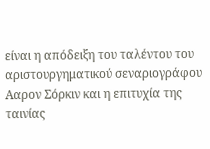είναι η απόδειξη του ταλέντου του αριστουργηματικού σεναριογράφου Ααρον Σόρκιν και η επιτυχία της ταινίας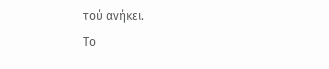τού ανήκει.
Το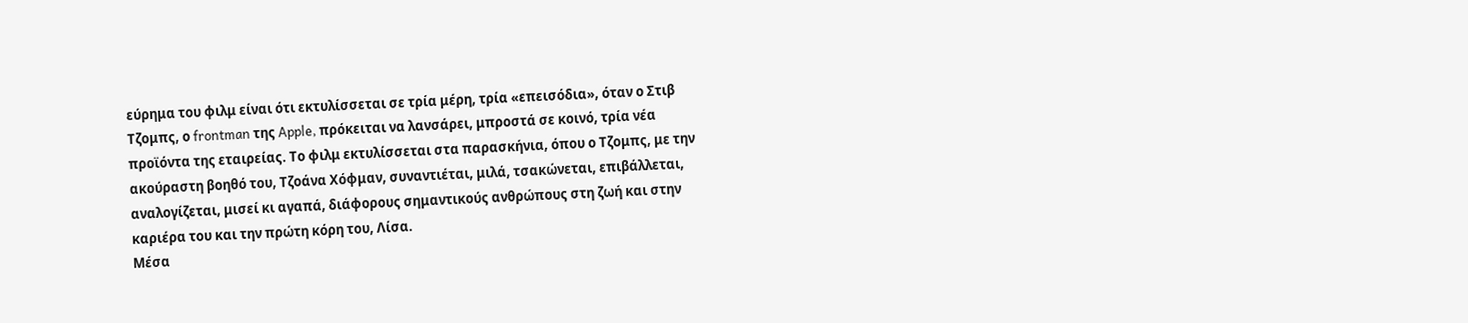εύρημα του φιλμ είναι ότι εκτυλίσσεται σε τρία μέρη, τρία «επεισόδια», όταν ο Στιβ Τζομπς, ο frontman της Apple, πρόκειται να λανσάρει, μπροστά σε κοινό, τρία νέα προϊόντα της εταιρείας. Το φιλμ εκτυλίσσεται στα παρασκήνια, όπου ο Τζομπς, με την ακούραστη βοηθό του, Τζοάνα Χόφμαν, συναντιέται, μιλά, τσακώνεται, επιβάλλεται, αναλογίζεται, μισεί κι αγαπά, διάφορους σημαντικούς ανθρώπους στη ζωή και στην καριέρα του και την πρώτη κόρη του, Λίσα.
Μέσα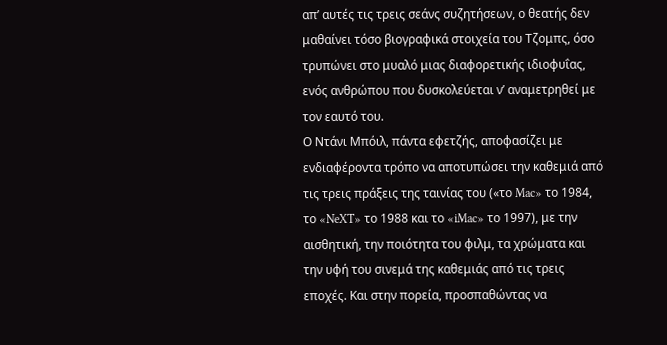απ’ αυτές τις τρεις σεάνς συζητήσεων, ο θεατής δεν μαθαίνει τόσο βιογραφικά στοιχεία του Τζομπς, όσο τρυπώνει στο μυαλό μιας διαφορετικής ιδιοφυΐας, ενός ανθρώπου που δυσκολεύεται ν’ αναμετρηθεί με τον εαυτό του.
Ο Ντάνι Μπόιλ, πάντα εφετζής, αποφασίζει με ενδιαφέροντα τρόπο να αποτυπώσει την καθεμιά από τις τρεις πράξεις της ταινίας του («το Mac» το 1984, το «NeXT» το 1988 και το «iMac» το 1997), με την αισθητική, την ποιότητα του φιλμ, τα χρώματα και την υφή του σινεμά της καθεμιάς από τις τρεις εποχές. Και στην πορεία, προσπαθώντας να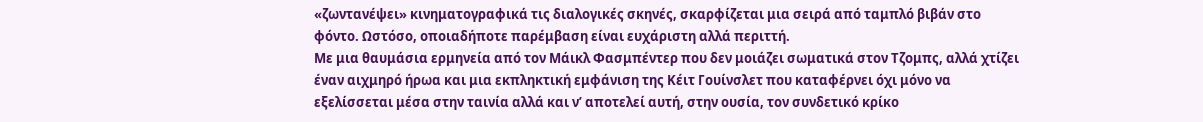«ζωντανέψει» κινηματογραφικά τις διαλογικές σκηνές, σκαρφίζεται μια σειρά από ταμπλό βιβάν στο φόντο. Ωστόσο, οποιαδήποτε παρέμβαση είναι ευχάριστη αλλά περιττή.
Με μια θαυμάσια ερμηνεία από τον Μάικλ Φασμπέντερ που δεν μοιάζει σωματικά στον Τζομπς, αλλά χτίζει έναν αιχμηρό ήρωα και μια εκπληκτική εμφάνιση της Κέιτ Γουίνσλετ που καταφέρνει όχι μόνο να εξελίσσεται μέσα στην ταινία αλλά και ν’ αποτελεί αυτή, στην ουσία, τον συνδετικό κρίκο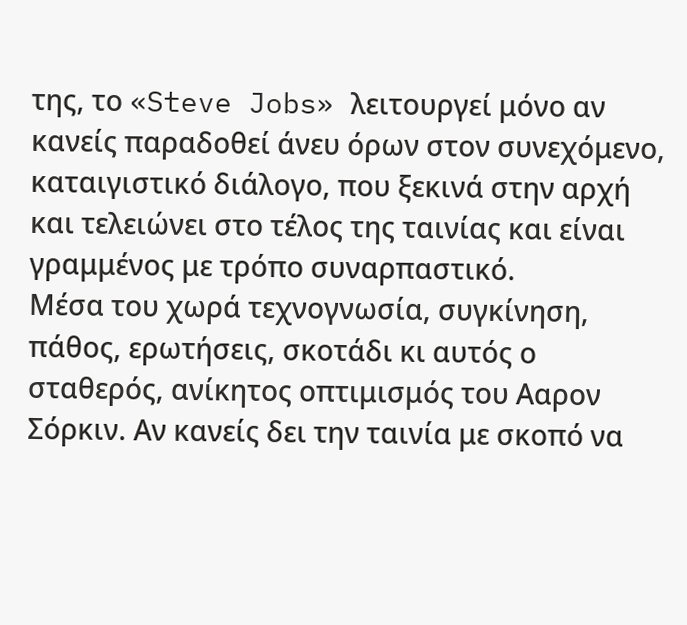της, το «Steve Jobs» λειτουργεί μόνο αν κανείς παραδοθεί άνευ όρων στον συνεχόμενο, καταιγιστικό διάλογο, που ξεκινά στην αρχή και τελειώνει στο τέλος της ταινίας και είναι γραμμένος με τρόπο συναρπαστικό.
Μέσα του χωρά τεχνογνωσία, συγκίνηση, πάθος, ερωτήσεις, σκοτάδι κι αυτός ο σταθερός, ανίκητος οπτιμισμός του Ααρον Σόρκιν. Αν κανείς δει την ταινία με σκοπό να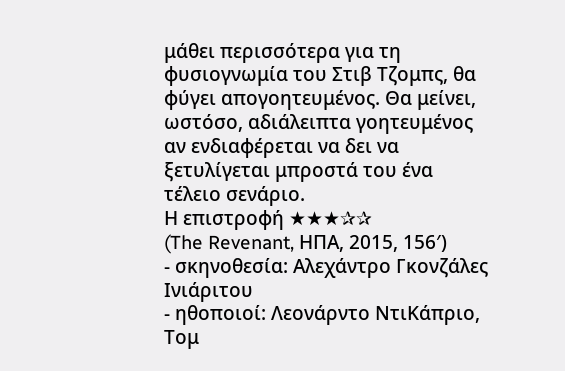μάθει περισσότερα για τη φυσιογνωμία του Στιβ Τζομπς, θα φύγει απογοητευμένος. Θα μείνει, ωστόσο, αδιάλειπτα γοητευμένος αν ενδιαφέρεται να δει να ξετυλίγεται μπροστά του ένα τέλειο σενάριο.
Η επιστροφή ★★★✰✰
(The Revenant, ΗΠΑ, 2015, 156′)
- σκηνοθεσία: Αλεχάντρο Γκονζάλες Ινιάριτου
- ηθοποιοί: Λεονάρντο ΝτιΚάπριο, Τομ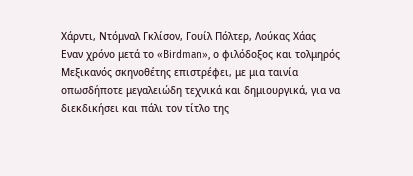Χάρντι, Ντόμναλ Γκλίσον, Γουίλ Πόλτερ, Λούκας Χάας
Εναν χρόνο μετά το «Birdman», ο φιλόδοξος και τολμηρός Μεξικανός σκηνοθέτης επιστρέφει, με μια ταινία οπωσδήποτε μεγαλειώδη τεχνικά και δημιουργικά, για να διεκδικήσει και πάλι τον τίτλο της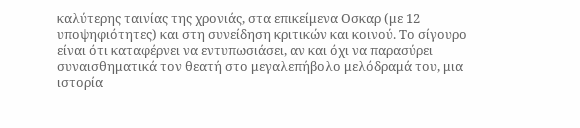καλύτερης ταινίας της χρονιάς, στα επικείμενα Οσκαρ (με 12 υποψηφιότητες) και στη συνείδηση κριτικών και κοινού. Το σίγουρο είναι ότι καταφέρνει να εντυπωσιάσει, αν και όχι να παρασύρει συναισθηματικά τον θεατή στο μεγαλεπήβολο μελόδραμά του, μια ιστορία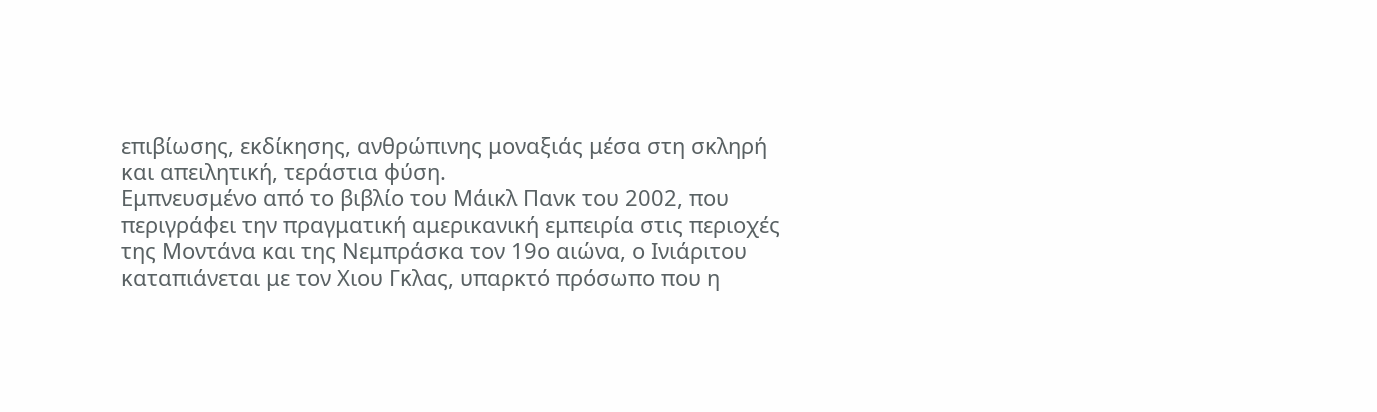επιβίωσης, εκδίκησης, ανθρώπινης μοναξιάς μέσα στη σκληρή και απειλητική, τεράστια φύση.
Εμπνευσμένο από το βιβλίο του Μάικλ Πανκ του 2002, που περιγράφει την πραγματική αμερικανική εμπειρία στις περιοχές της Μοντάνα και της Νεμπράσκα τον 19ο αιώνα, ο Ινιάριτου καταπιάνεται με τον Χιου Γκλας, υπαρκτό πρόσωπο που η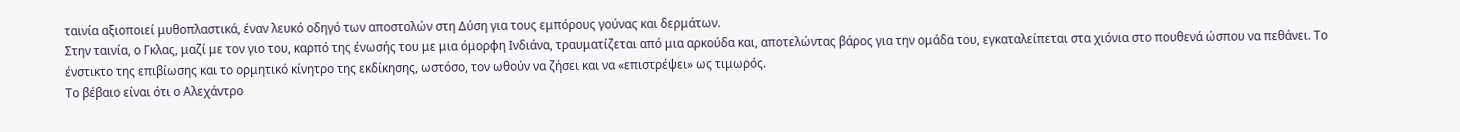ταινία αξιοποιεί μυθοπλαστικά, έναν λευκό οδηγό των αποστολών στη Δύση για τους εμπόρους γούνας και δερμάτων.
Στην ταινία, ο Γκλας, μαζί με τον γιο του, καρπό της ένωσής του με μια όμορφη Ινδιάνα, τραυματίζεται από μια αρκούδα και, αποτελώντας βάρος για την ομάδα του, εγκαταλείπεται στα χιόνια στο πουθενά ώσπου να πεθάνει. Το ένστικτο της επιβίωσης και το ορμητικό κίνητρο της εκδίκησης, ωστόσο, τον ωθούν να ζήσει και να «επιστρέψει» ως τιμωρός.
Το βέβαιο είναι ότι ο Αλεχάντρο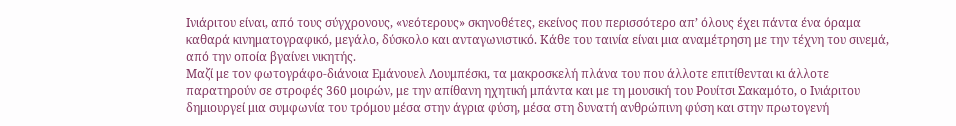Ινιάριτου είναι, από τους σύγχρονους, «νεότερους» σκηνοθέτες, εκείνος που περισσότερο απ’ όλους έχει πάντα ένα όραμα καθαρά κινηματογραφικό, μεγάλο, δύσκολο και ανταγωνιστικό. Κάθε του ταινία είναι μια αναμέτρηση με την τέχνη του σινεμά, από την οποία βγαίνει νικητής.
Μαζί με τον φωτογράφο-διάνοια Εμάνουελ Λουμπέσκι, τα μακροσκελή πλάνα του που άλλοτε επιτίθενται κι άλλοτε παρατηρούν σε στροφές 360 μοιρών, με την απίθανη ηχητική μπάντα και με τη μουσική του Ρουίτσι Σακαμότο, ο Ινιάριτου δημιουργεί μια συμφωνία του τρόμου μέσα στην άγρια φύση, μέσα στη δυνατή ανθρώπινη φύση και στην πρωτογενή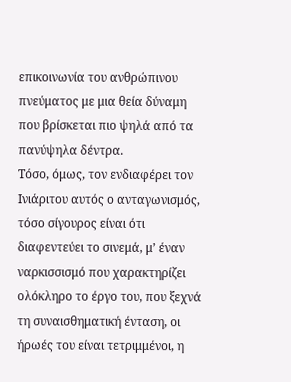επικοινωνία του ανθρώπινου πνεύματος με μια θεία δύναμη που βρίσκεται πιο ψηλά από τα πανύψηλα δέντρα.
Τόσο, όμως, τον ενδιαφέρει τον Ινιάριτου αυτός ο ανταγωνισμός, τόσο σίγουρος είναι ότι διαφεντεύει το σινεμά, μ’ έναν ναρκισσισμό που χαρακτηρίζει ολόκληρο το έργο του, που ξεχνά τη συναισθηματική ένταση, οι ήρωές του είναι τετριμμένοι, η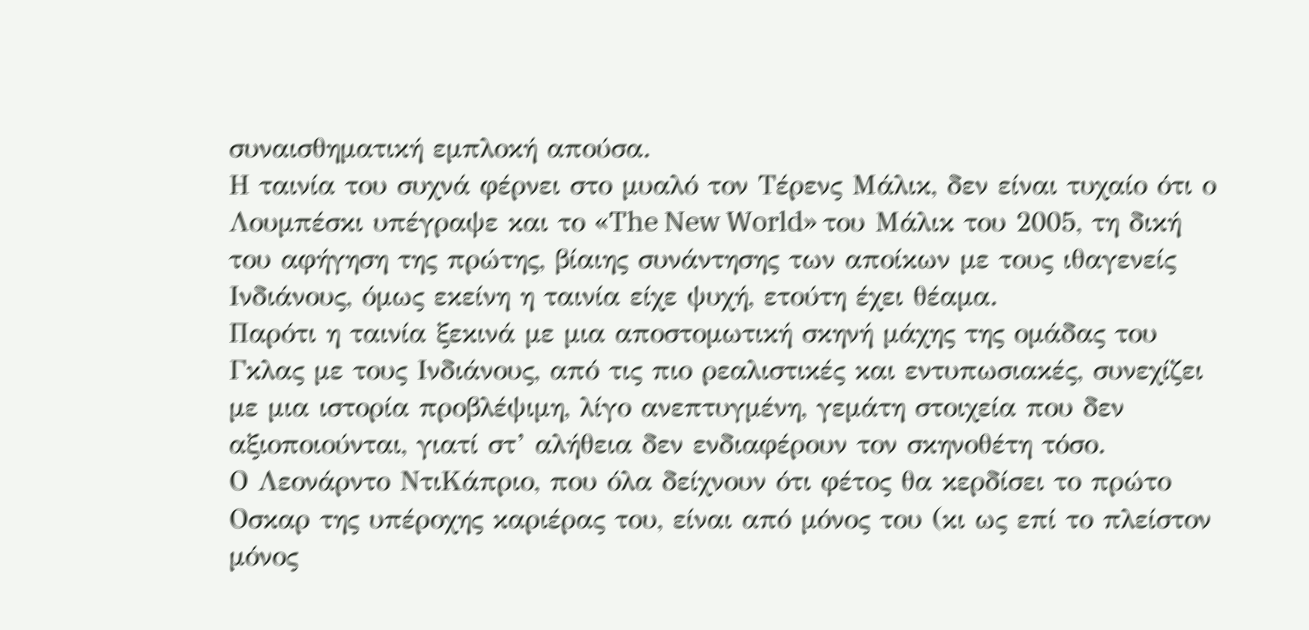συναισθηματική εμπλοκή απούσα.
Η ταινία του συχνά φέρνει στο μυαλό τον Τέρενς Μάλικ, δεν είναι τυχαίο ότι ο Λουμπέσκι υπέγραψε και το «The New World» του Μάλικ του 2005, τη δική του αφήγηση της πρώτης, βίαιης συνάντησης των αποίκων με τους ιθαγενείς Ινδιάνους, όμως εκείνη η ταινία είχε ψυχή, ετούτη έχει θέαμα.
Παρότι η ταινία ξεκινά με μια αποστομωτική σκηνή μάχης της ομάδας του Γκλας με τους Ινδιάνους, από τις πιο ρεαλιστικές και εντυπωσιακές, συνεχίζει με μια ιστορία προβλέψιμη, λίγο ανεπτυγμένη, γεμάτη στοιχεία που δεν αξιοποιούνται, γιατί στ’ αλήθεια δεν ενδιαφέρουν τον σκηνοθέτη τόσο.
Ο Λεονάρντο ΝτιΚάπριο, που όλα δείχνουν ότι φέτος θα κερδίσει το πρώτο Οσκαρ της υπέροχης καριέρας του, είναι από μόνος του (κι ως επί το πλείστον μόνος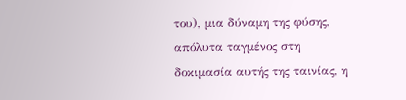του), μια δύναμη της φύσης, απόλυτα ταγμένος στη δοκιμασία αυτής της ταινίας, η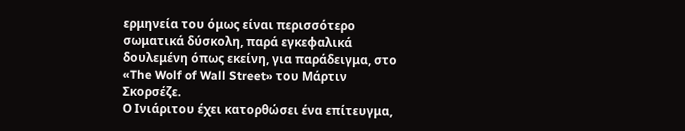ερμηνεία του όμως είναι περισσότερο σωματικά δύσκολη, παρά εγκεφαλικά δουλεμένη όπως εκείνη, για παράδειγμα, στο «The Wolf of Wall Street» του Μάρτιν Σκορσέζε.
Ο Ινιάριτου έχει κατορθώσει ένα επίτευγμα,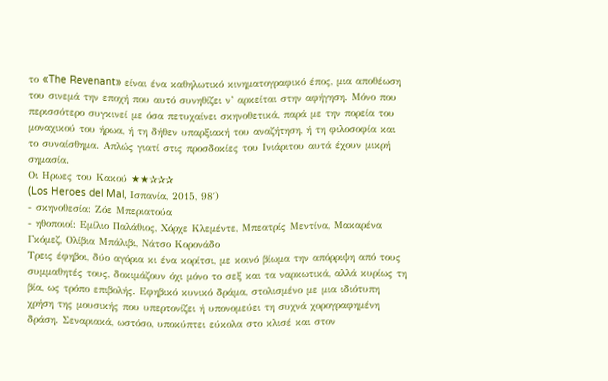το «The Revenant» είναι ένα καθηλωτικό κινηματογραφικό έπος, μια αποθέωση του σινεμά την εποχή που αυτό συνηθίζει ν’ αρκείται στην αφήγηση. Μόνο που περισσότερο συγκινεί με όσα πετυχαίνει σκηνοθετικά, παρά με την πορεία του μοναχικού του ήρωα, ή τη δήθεν υπαρξιακή του αναζήτηση, ή τη φιλοσοφία και το συναίσθημα. Απλώς γιατί στις προσδοκίες του Ινιάριτου αυτά έχουν μικρή σημασία.
Οι Ηρωες του Κακού ★★✰✰✰
(Los Heroes del Mal, Ισπανία, 2015, 98′)
- σκηνοθεσία: Ζόε Μπεριατούα
- ηθοποιοί: Εμίλιο Παλάθιος, Χόρχε Κλεμέντε, Μπεατρίς Μεντίνα, Μακαρένα Γκόμεζ, Ολίβια Μπάλιβι, Νάτσο Κορονάδο
Τρεις έφηβοι, δύο αγόρια κι ένα κορίτσι, με κοινό βίωμα την απόρριψη από τους συμμαθητές τους, δοκιμάζουν όχι μόνο το σεξ και τα ναρκωτικά, αλλά κυρίως τη βία, ως τρόπο επιβολής. Εφηβικό κυνικό δράμα, στολισμένο με μια ιδιότυπη χρήση της μουσικής που υπερτονίζει ή υπονομεύει τη συχνά χορογραφημένη δράση. Σεναριακά, ωστόσο, υποκύπτει εύκολα στο κλισέ και στον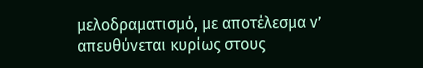μελοδραματισμό, με αποτέλεσμα ν’ απευθύνεται κυρίως στους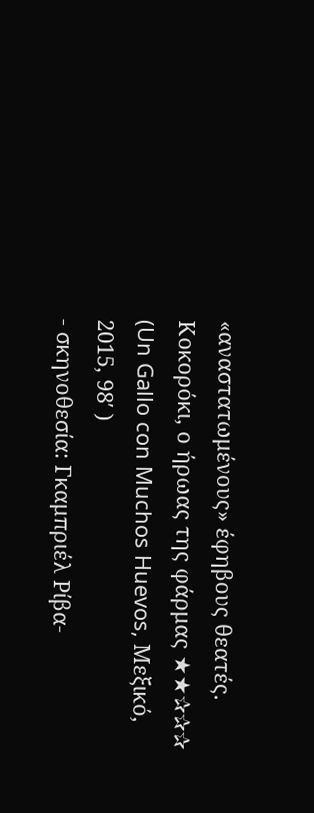«αναστατωμένους» έφηβους θεατές.
Κοκορόκι, ο ήρωας της φάρμας ★★✰✰✰
(Un Gallo con Muchos Huevos, Μεξικό, 2015, 98′ )
- σκηνοθεσία: Γκαμπριέλ Ρίβα-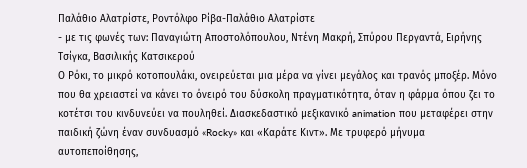Παλάθιο Αλατρίστε, Ροντόλφο Ρίβα-Παλάθιο Αλατρίστε
- με τις φωνές των: Παναγιώτη Αποστολόπουλου, Ντένη Μακρή, Σπύρου Περγαντά, Ειρήνης Τσίγκα, Βασιλικής Κατσικερού
Ο Ρόκι, το μικρό κοτοπουλάκι, ονειρεύεται μια μέρα να γίνει μεγάλος και τρανός μποξέρ. Μόνο που θα χρειαστεί να κάνει το όνειρό του δύσκολη πραγματικότητα, όταν η φάρμα όπου ζει το κοτέτσι του κινδυνεύει να πουληθεί. Διασκεδαστικό μεξικανικό animation που μεταφέρει στην παιδική ζώνη έναν συνδυασμό «Rocky» και «Καράτε Κιντ». Με τρυφερό μήνυμα αυτοπεποίθησης,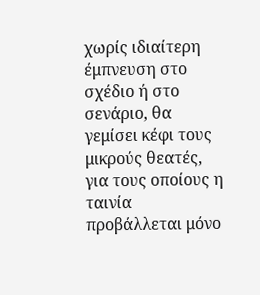χωρίς ιδιαίτερη έμπνευση στο σχέδιο ή στο σενάριο, θα γεμίσει κέφι τους μικρούς θεατές, για τους οποίους η ταινία προβάλλεται μόνο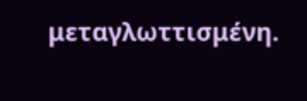μεταγλωττισμένη.